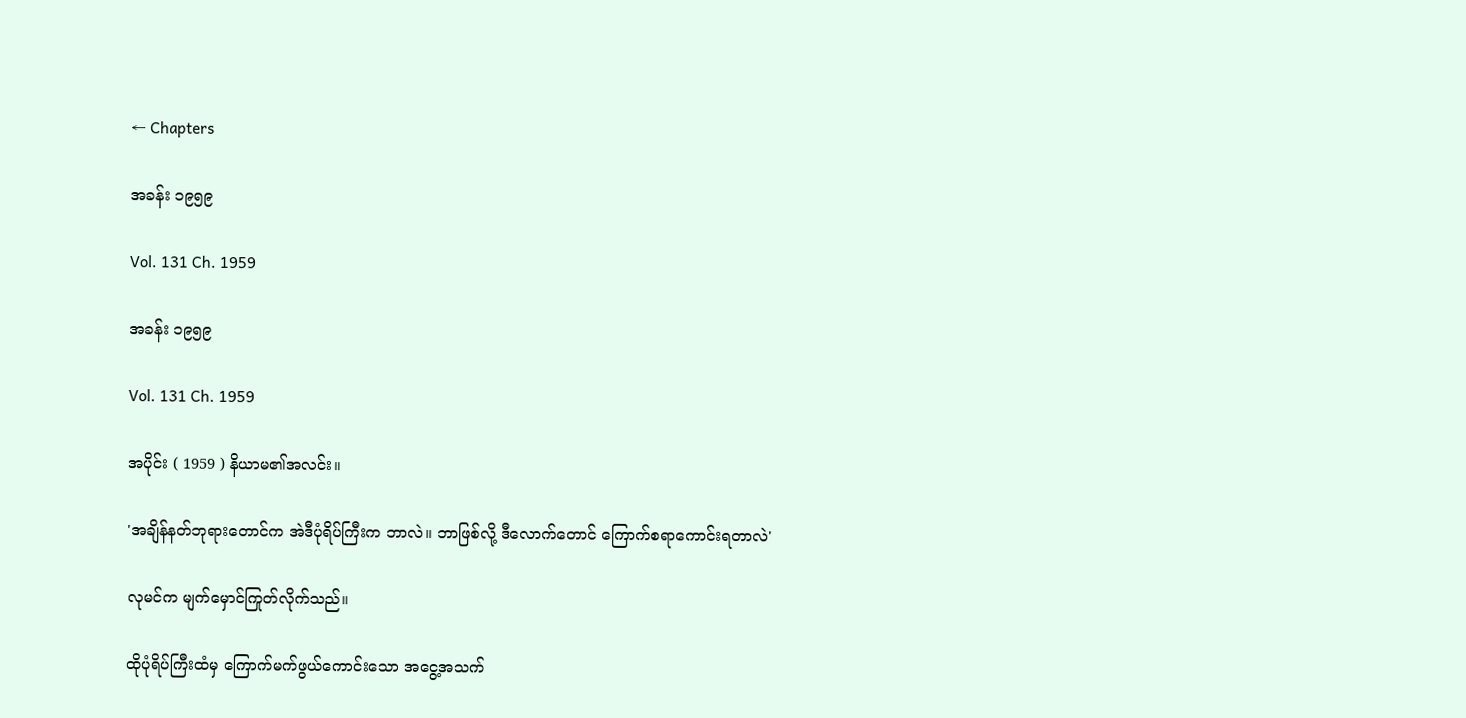← Chapters

အခန်း ၁၉၅၉

Vol. 131 Ch. 1959

အခန်း ၁၉၅၉

Vol. 131 Ch. 1959

အပိုင်း ( 1959 ) နိယာမ၏အလင်း။

'အချိန်နတ်ဘုရားတောင်က အဲဒီပုံရိပ်ကြီးက ဘာလဲ။ ဘာဖြစ်လို့ ဒီလောက်တောင် ကြောက်စရာကောင်းရတာလဲ'

လုမင်က မျက်မှောင်ကြုတ်လိုက်သည်။

ထိုပုံရိပ်ကြီးထံမှ ကြောက်မက်ဖွယ်ကောင်းသော အငွေ့အသက်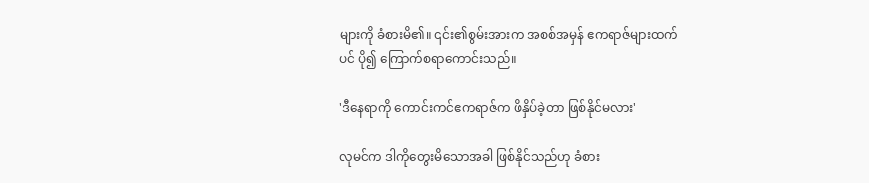များကို ခံစားမိ၏။ ၎င်း၏စွမ်းအားက အစစ်အမှန် ဧကရာဇ်များထက်ပင် ပို၍ ကြောက်စရာကောင်းသည်။

'ဒီနေရာကို ကောင်းကင်ဧကရာဇ်က ဖိနှိပ်ခဲ့တာ ဖြစ်နိုင်မလား'

လုမင်က ဒါကိုတွေးမိသောအခါ ဖြစ်နိုင်သည်ဟု ခံစား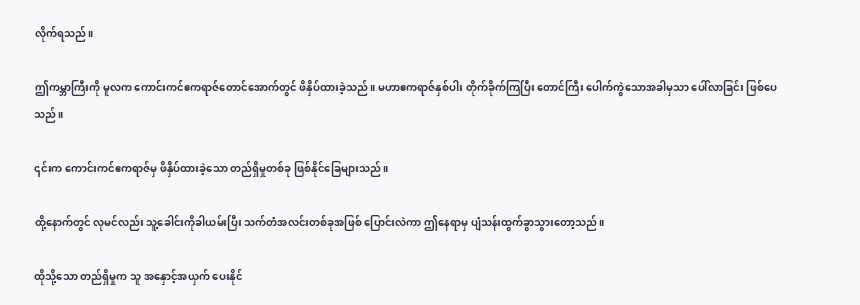လိုက်ရသည်။

ဤကမ္ဘာကြီးကို မူလက ကောင်းကင်ဧကရာဇ်တောင်အောက်တွင် ဖိနှိပ်ထားခဲ့သည်။ မဟာဧကရာဇ်နှစ်ပါး တိုက်ခိုက်ကြပြီး တောင်ကြီး ပေါက်ကွဲသောအခါမှသာ ပေါ်လာခြင်း ဖြစ်ပေသည်။

၎င်းက ကောင်းကင်ဧကရာဇ်မှ ဖိနှိပ်ထားခဲ့သော တည်ရှိမှုတစ်ခု ဖြစ်နိုင်ခြေများသည်။

ထို့‌နောက်တွင် လုမင်လည်း သူ့ခေါင်းကိုခါယမ်းပြီး သက်တံအလင်းတစ်ခုအဖြစ် ပြောင်းလဲကာ ဤနေရာမှ ပျံသန်းထွက်ခွာသွားတော့သည်။

ထိုသို့သော တည်ရှိမှုက သူ အနှောင့်အယှက် ပေးနိုင်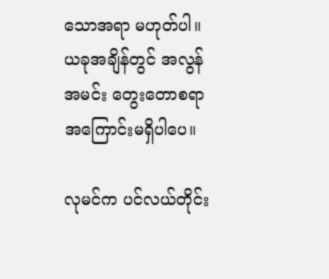သောအရာ မဟုတ်ပါ။ ယခုအချိန်တွင် အလွန်အမင်း တွေးတောစရာ အကြောင်းမရှိပါပေ။

လုမင်က ပင်လယ်တိုင်း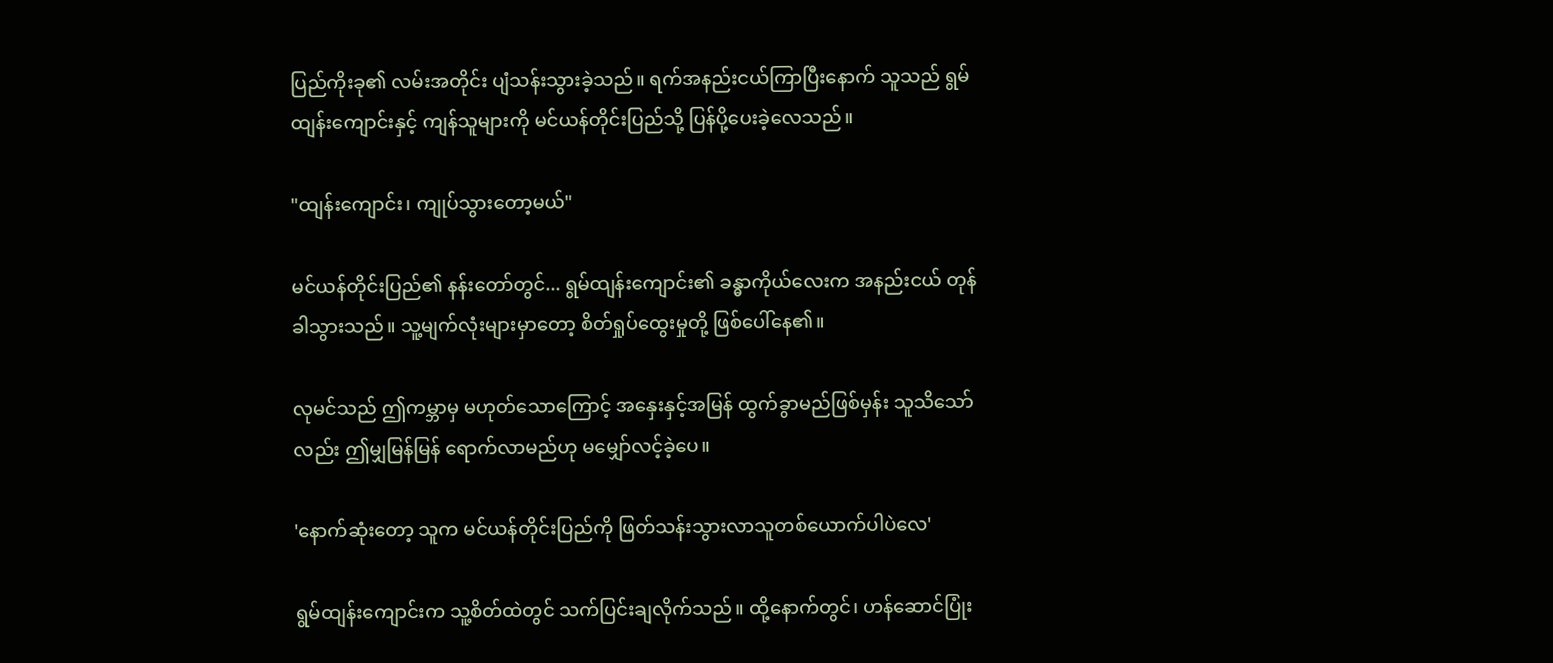ပြည်ကိုးခု၏ လမ်းအတိုင်း ပျံသန်းသွားခဲ့သည်။ ရက်အနည်းငယ်ကြာပြီးနောက် သူသည် ရွမ်ထျန်းကျောင်းနှင့် ကျန်သူများကို မင်ယန်တိုင်းပြည်သို့ ပြန်ပို့ပေးခဲ့လေသည်။

"ထျန်းကျောင်း၊ ကျုပ်သွားတော့မယ်"

မင်ယန်တိုင်းပြည်၏ နန်းတော်တွင်... ရွမ်ထျန်းကျောင်း၏ ခန္ဓာကိုယ်လေးက အနည်းငယ် တုန်ခါသွားသည်။ သူ့မျက်လုံးများမှာ‌တော့ စိတ်ရှုပ်ထွေးမှုတို့ ဖြစ်ပေါ်နေ၏။

လုမင်သည် ဤကမ္ဘာမှ မဟုတ်သောကြောင့် အနှေးနှင့်အမြန် ထွက်ခွာမည်ဖြစ်မှန်း သူသိသော်လည်း ဤမျှမြန်မြန် ရောက်လာမည်ဟု မမျှော်လင့်ခဲ့ပေ။

'နောက်ဆုံးတော့ သူက မင်ယန်တိုင်းပြည်ကို ဖြတ်သန်းသွားလာသူတစ်ယောက်ပါပဲလေ'

ရွမ်ထျန်းကျောင်းက သူ့စိတ်ထဲတွင် သက်ပြင်းချလိုက်သည်။ ထို့နောက်တွင်၊ ဟန်ဆောင်ပြုံး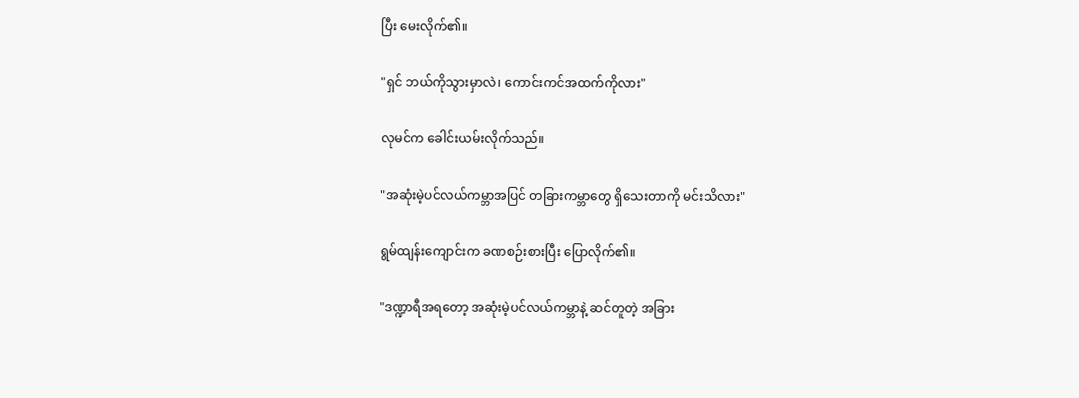ပြီး မေးလိုက်၏။

"ရှင် ဘယ်ကိုသွားမှာလဲ၊ ကောင်းကင်အထက်ကိုလား"

လုမင်က ခေါင်းယမ်းလိုက်သည်။

"အဆုံးမဲ့ပင်လယ်ကမ္ဘာအပြင် တခြားကမ္ဘာတွေ ရှိသေးတာကို မင်းသိလား"

ရွမ်ထျန်းကျောင်းက ခဏစဉ်းစားပြီး ပြောလိုက်၏။

"ဒဏ္ဍာရီအရတော့ အဆုံးမဲ့ပင်လယ်ကမ္ဘာနဲ့ ဆင်တူတဲ့ အခြား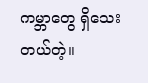ကမ္ဘာတွေ ရှိသေးတယ်တဲ့။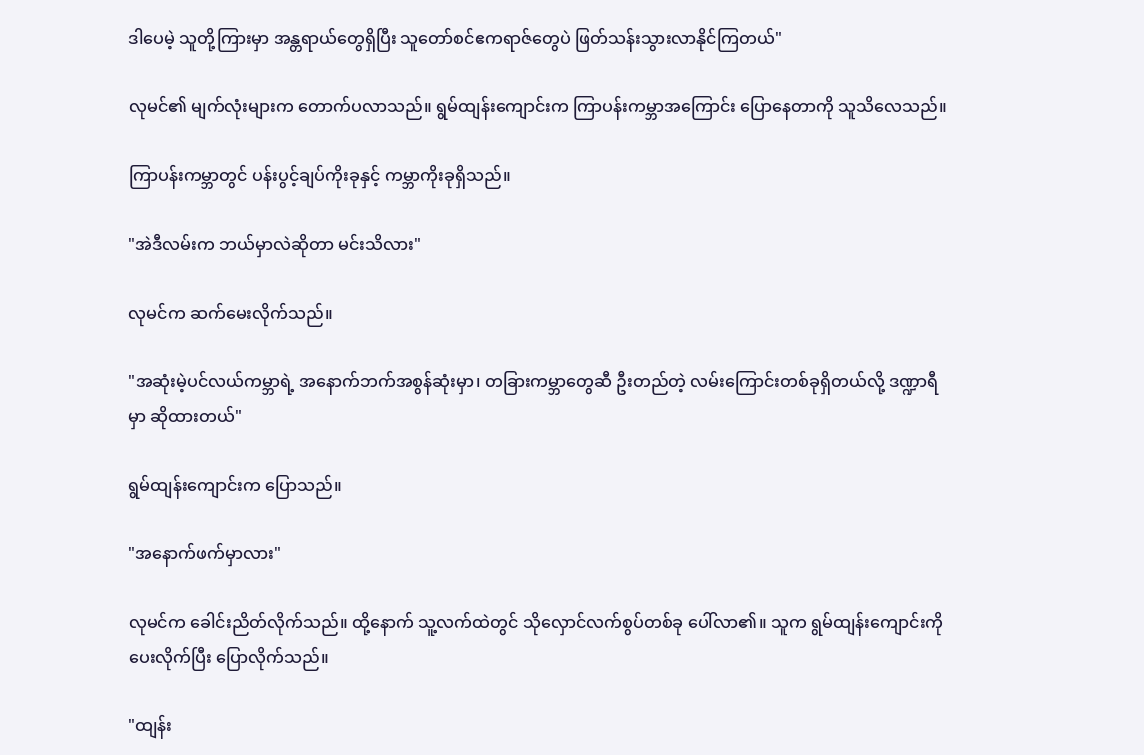ဒါပေမဲ့ သူတို့ကြားမှာ အန္တရာယ်တွေရှိပြီး သူတော်စင်ဧကရာဇ်တွေပဲ ဖြတ်သန်းသွားလာနိုင်ကြတယ်"

လုမင်၏ မျက်လုံးများက တောက်ပလာသည်။ ရွမ်ထျန်းကျောင်းက ကြာပန်းကမ္ဘာအကြောင်း ပြောနေတာကို သူသိလေသည်။

ကြာပန်းကမ္ဘာတွင် ပန်းပွင့်ချပ်ကိုးခုနှင့် ကမ္ဘာကိုးခုရှိသည်။

"အဲဒီလမ်းက ဘယ်မှာလဲဆိုတာ မင်းသိလား"

လုမင်က ဆက်မေးလိုက်သည်။

"အဆုံးမဲ့ပင်လယ်ကမ္ဘာရဲ့ အနောက်ဘက်အစွန်ဆုံးမှာ၊ တခြားကမ္ဘာတွေဆီ ဦးတည်တဲ့ လမ်းကြောင်းတစ်ခုရှိတယ်လို့ ဒဏ္ဍာရီမှာ ဆိုထားတယ်"

ရွမ်ထျန်းကျောင်းက ပြောသည်။

"အနောက်ဖက်မှာလား"

လုမင်က ခေါင်းညိတ်လိုက်သည်။ ထို့နောက် သူ့လက်ထဲတွင် သိုလှောင်လက်စွပ်တစ်ခု ပေါ်လာ၏။ သူက ရွမ်ထျန်းကျောင်းကိုပေးလိုက်ပြီး ပြောလိုက်သည်။

"ထျန်း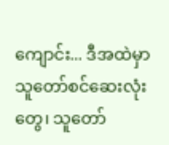ကျောင်း... ဒီအထဲမှာ သူတော်စင်ဆေးလုံးတွေ၊ သူတော်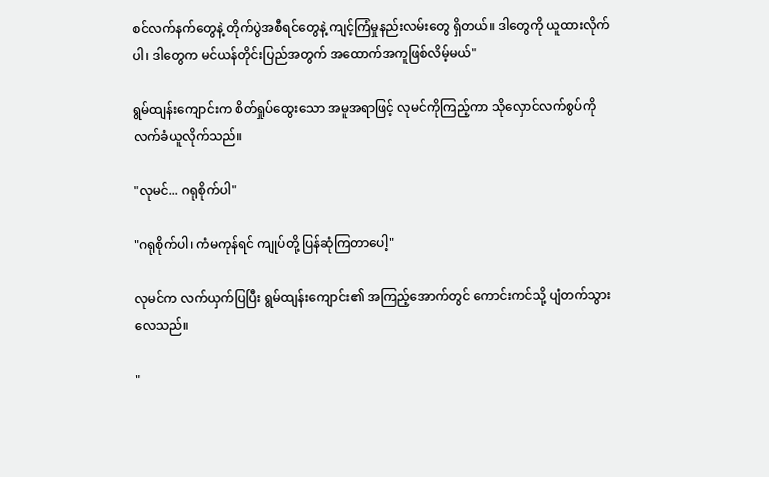စင်လက်နက်တွေနဲ့ တိုက်ပွဲအစီရင်တွေနဲ့ ကျင့်ကြံမှုနည်းလမ်းတွေ ရှိတယ်။ ဒါတွေကို ယူထားလိုက်ပါ၊ ဒါတွေက မင်ယန်တိုင်းပြည်အတွက် အထောက်အကူဖြစ်လိမ့်မယ်"

ရွမ်ထျန်းကျောင်းက စိတ်ရှုပ်ထွေးသော အမူအရာဖြင့် လုမင်ကိုကြည့်ကာ သိုလှောင်လက်စွပ်ကို လက်ခံယူလိုက်သည်။

"လုမင်... ဂရုစိုက်ပါ"

"ဂရုစိုက်ပါ၊ ကံမကုန်ရင် ကျုပ်တို့ ပြန်ဆုံကြတာပေါ့"

လုမင်က လက်ယှက်ပြပြီး ရွမ်ထျန်းကျောင်း၏ အကြည့်အောက်တွင် ကောင်းကင်သို့ ပျံတက်သွားလေသည်။

"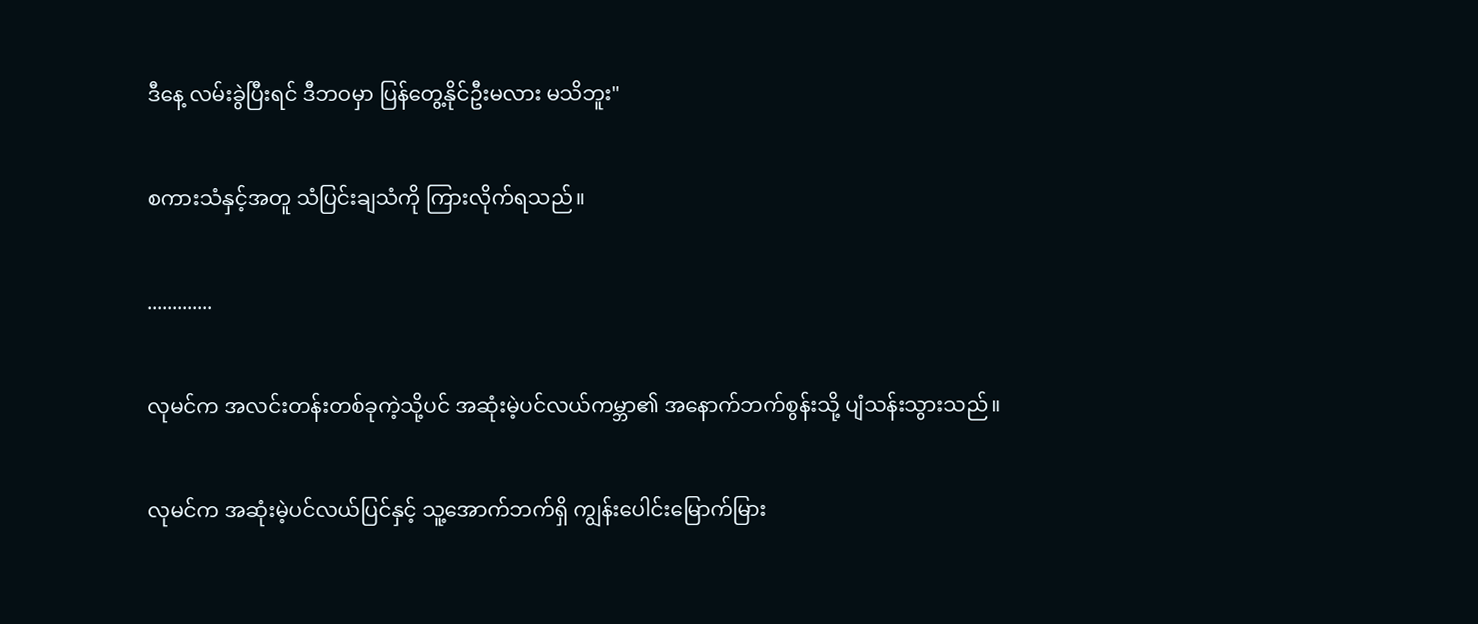ဒီနေ့ လမ်းခွဲပြီးရင် ဒီဘဝမှာ ပြန်တွေ့နိုင်ဦးမလား မသိဘူး"

စကားသံနှင့်အတူ သံပြင်းချသံကို ကြားလိုက်ရသည်။

.............

လုမင်က အလင်းတန်းတစ်ခုကဲ့သို့ပင် အဆုံးမဲ့ပင်လယ်ကမ္ဘာ၏ အနောက်ဘက်စွန်းသို့ ပျံသန်းသွားသည်။

လုမင်က အဆုံးမဲ့ပင်လယ်ပြင်နှင့် သူ့အောက်ဘက်ရှိ ကျွန်းပေါင်းမြောက်မြား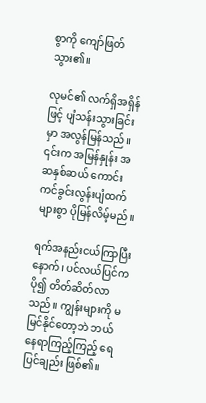စွာကို ကျော်ဖြတ်သွား၏။

လုမင်၏ လက်ရှိအရှိန်ဖြင့် ပျံသန်းသွားခြင်းမှာ အလွန်မြန်သည်။ ၎င်းက အမြန်နှုန်း အဆနှစ်ဆယ် ကောင်းကင်ခွင်းလွန်းပျံထက် များစွာ ပိုမြန်လိမ့်မည်။

ရက်အနည်းငယ်ကြာပြီးနောက်၊ ပင်လယ်ပြင်က ပို၍ တိတ်ဆိတ်လာသည်။ ကျွန်းများကို မမြင်နိုင်တော့ဘဲ ဘယ်နေရာကြည့်ကြည့် ရေပြင်ချည်း ဖြစ်၏။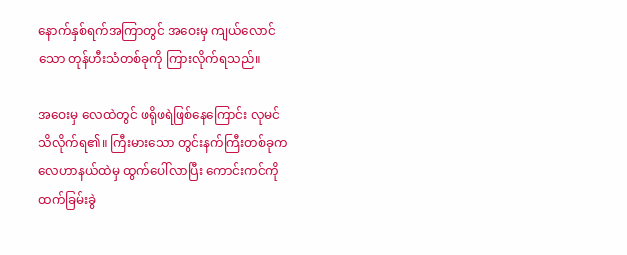နောက်နှစ်ရက်အကြာတွင် အဝေးမှ ကျယ်လောင်သော တုန်ဟီးသံတစ်ခုကို ကြားလိုက်ရသည်။

အဝေးမှ လေထဲတွင် ဖရိုဖရဲဖြစ်နေကြောင်း လုမင် သိလိုက်ရ၏။ ကြီးမားသော တွင်းနက်ကြီးတစ်ခုက လေဟာနယ်ထဲမှ ထွက်ပေါ်လာပြီး ကောင်းကင်ကို ထက်ခြမ်းခွဲ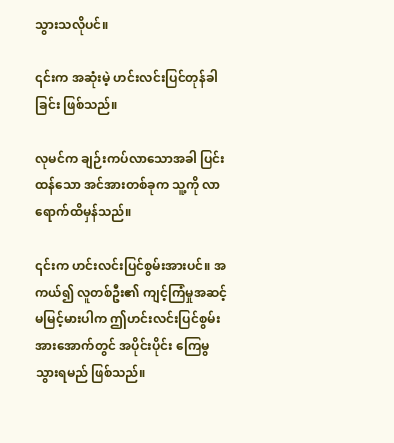သွားသလိုပင်။

၎င်းက အဆုံးမဲ့ ဟင်းလင်းပြင်တုန်ခါခြင်း ဖြစ်သည်။

လုမင်က ချဉ်းကပ်လာသောအခါ ပြင်းထန်သော အင်အားတစ်ခုက သူ့ကို လာရောက်ထိမှန်သည်။

၎င်းက ဟင်းလင်းပြင်စွမ်းအားပင်။ အကယ်၍ လူတစ်ဦး၏ ကျင့်ကြံမှုအဆင့် မမြင့်မားပါက ဤဟင်းလင်းပြင်စွမ်းအားအောက်တွင် အပိုင်းပိုင်း ကြေမွသွားရမည် ဖြစ်သည်။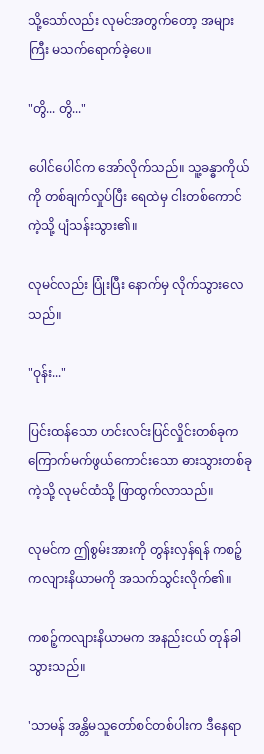သို့သော်လည်း လုမင်အတွက်တော့ အများကြီး မသက်ရောက်ခဲ့ပေ။

"တွိ... တွိ..."

ပေါင်ပေါင်က အော်လိုက်သည်။ သူ့ခန္ဓာကိုယ်ကို တစ်ချက်လှုပ်ပြီး‌ ရေထဲမှ ငါးတစ်ကောင်ကဲ့သို့ ပျံသန်းသွား၏။

လုမင်လည်း ပြုံးပြီး နောက်မှ လိုက်သွားလေသည်။

"ဝုန်း..."

ပြင်းထန်သော ဟင်းလင်းပြင်လှိုင်းတစ်ခုက ကြောက်မက်ဖွယ်ကောင်းသော ဓားသွားတစ်ခုကဲ့သို့ လုမင်ထံသို့ ဖြာထွက်လာသည်။

လုမင်က ဤစွမ်းအားကို တွန်းလှန်ရန် ကစဉ့်ကလျားနိယာမကို အသက်သွင်းလိုက်၏။

ကစဉ့်ကလျားနိယာမက အနည်းငယ် တုန်ခါသွားသည်။

'သာမန် အန္တိမသူတော်စင်တစ်ပါးက ဒီနေရာ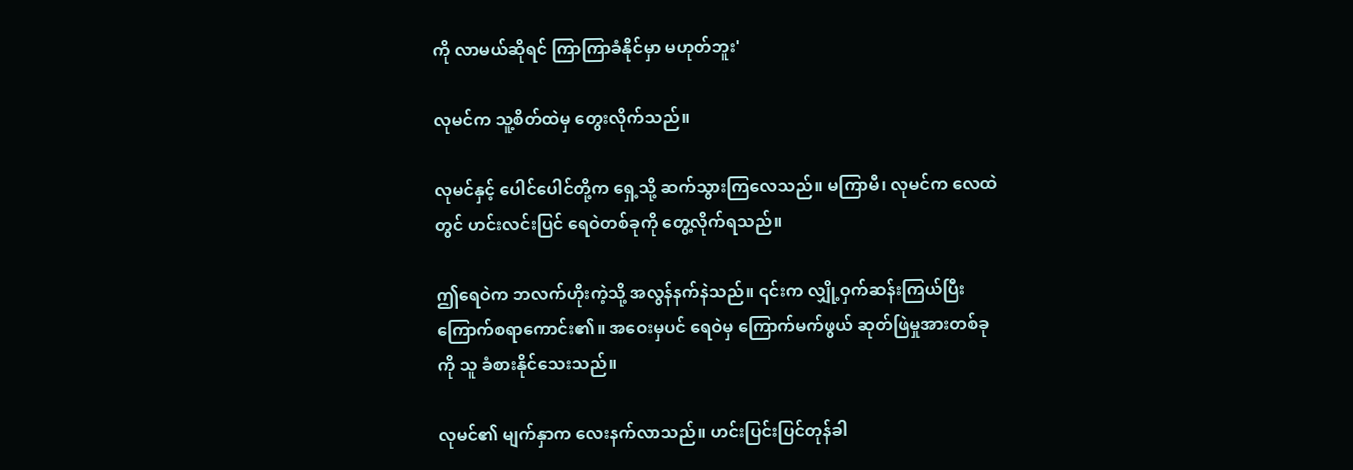ကို လာမယ်ဆိုရင် ကြာကြာခံနိုင်မှာ မဟုတ်ဘူး'

လုမင်က သူ့စိတ်ထဲမှ တွေးလိုက်သည်။

လုမင်နှင့် ပေါင်ပေါင်တို့က ရှေ့သို့ ဆက်သွားကြလေသည်။ မကြာမီ၊ လုမင်က လေထဲတွင် ဟင်းလင်းပြင် ရေဝဲတစ်ခုကို တွေ့လိုက်ရသည်။

ဤရေဝဲက ဘလက်ဟိုးကဲ့သို့ အလွန်နက်နဲသည်။ ၎င်းက လျှို့ဝှက်ဆန်းကြယ်ပြီး ကြောက်စရာကောင်း၏။ အဝေးမှပင် ရေဝဲမှ ကြောက်မက်ဖွယ် ဆုတ်ဖြဲမှုအားတစ်ခုကို သူ ခံစားနိုင်‌သေးသည်။

လုမင်၏ မျက်နှာက လေးနက်လာသည်။ ဟင်းပြင်းပြင်တုန်ခါ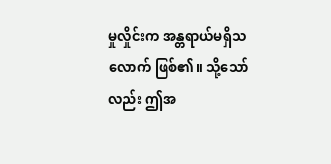မှုလှိုင်းက အန္တရာယ်မရှိသလောက် ဖြစ်၏။ သို့သော်လည်း ဤအ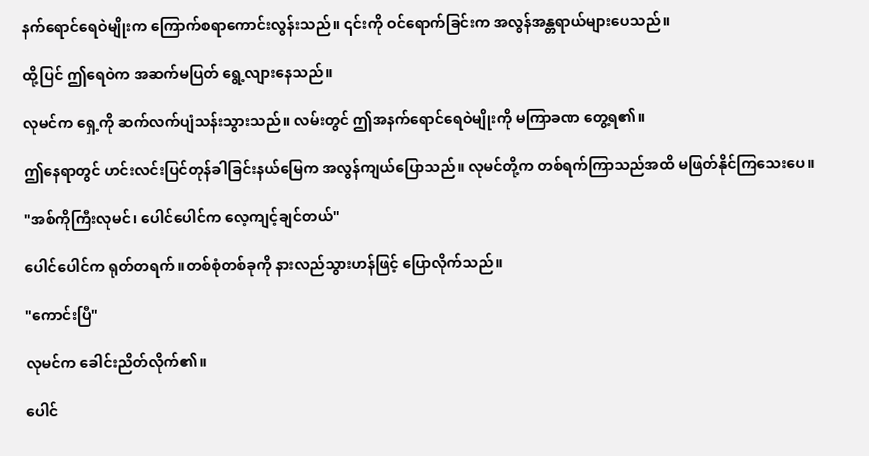နက်ရောင်ရေဝဲမျိုးက ကြောက်စရာကောင်းလွန်းသည်။ ၎င်းကို ဝင်ရောက်ခြင်းက အလွန်အန္တရာယ်များပေသည်။

ထို့ပြင် ဤရေဝဲက အဆက်မပြတ် ရွေ့လျားနေသည်။

လုမင်က ရှေ့ကို ဆက်လက်ပျံသန်းသွားသည်။ လမ်းတွင် ဤအနက်ရောင်ရေဝဲမျိုးကို မကြာခဏ တွေ့ရ၏။

ဤနေရာတွင် ဟင်းလင်းပြင်တုန်ခါခြင်းနယ်မြေက အလွန်ကျယ်ပြောသည်။ လုမင်တို့က တစ်ရက်ကြာသည်အထိ မဖြတ်နိုင်ကြသေးပေ။

"အစ်ကိုကြီးလုမင်၊ ပေါင်ပေါင်က လေ့ကျင့်ချင်တယ်"

ပေါင်ပေါင်က ရုတ်တရက်။တစ်စုံတစ်ခုကို နားလည်သွားဟန်ဖြင့် ပြောလိုက်သည်။

"ကောင်းပြီ"

လုမင်က ခေါင်းညိတ်လိုက်၏။

ပေါင်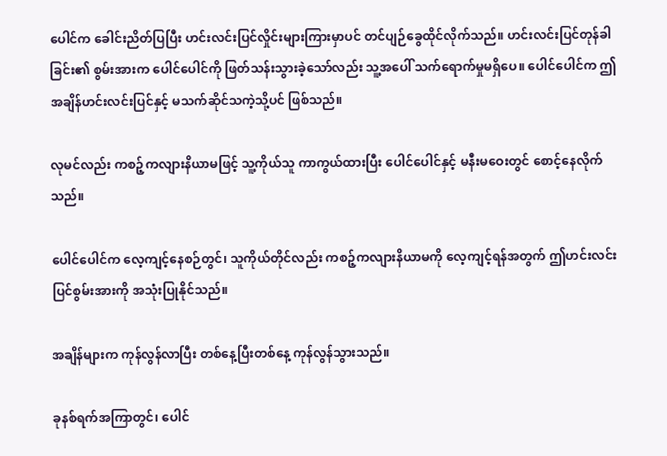ပေါင်က ခေါင်းညိတ်ပြပြီး ဟင်းလင်းပြင်လှိုင်းများကြားမှာပင် တင်ပျဉ်ခွေထိုင်လိုက်သည်။ ဟင်းလင်းပြင်တုန်ခါခြင်း၏ စွမ်းအားက ပေါင်ပေါင်ကို ဖြတ်သန်းသွားခဲ့သော်လည်း သူ့အပေါ် သက်ရောက်မှုမရှိပေ။ ပေါင်ပေါင်က ဤအချိန်ဟင်းလင်းပြင်နှင့် မသက်ဆိုင်သကဲ့သို့ပင် ဖြစ်သည်။

လုမင်လည်း ကစဉ့်ကလျားနိယာမဖြင့် သူ့ကိုယ်သူ ကာကွယ်ထားပြီး ပေါင်ပေါင်နှင့် မနီးမဝေးတွင် စောင့်နေလိုက်သည်။

ပေါင်ပေါင်က လေ့ကျင့်နေစဉ်တွင်၊ သူကိုယ်တိုင်လည်း ကစဉ့်ကလျားနိယာမကို လေ့ကျင့်ရန်အတွက် ဤဟင်းလင်းပြင်စွမ်းအားကို အသုံးပြုနိုင်သည်။

အချိန်များက ကုန်လွန်လာပြီး တစ်နေ့ပြီးတစ်နေ့ ကုန်လွန်သွားသည်။

ခုနစ်ရက်အကြာတွင်၊ ပေါင်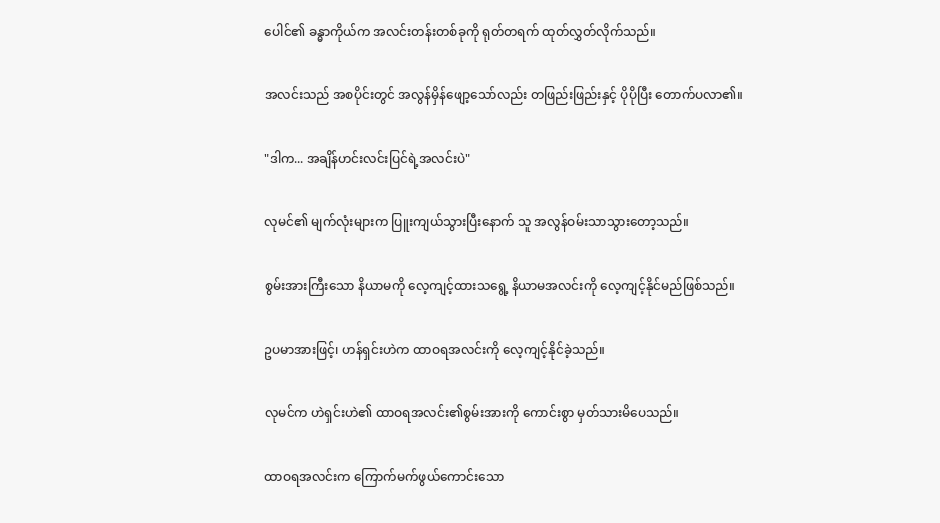ပေါင်၏ ခန္ဓာကိုယ်က အလင်းတန်းတစ်ခုကို ရုတ်တရက် ထုတ်လွှတ်လိုက်သည်။

အလင်းသည် အစပိုင်းတွင် အလွန်မှိန်ဖျော့သော်လည်း တဖြည်းဖြည်းနှင့် ပိုပိုပြီး တောက်ပလာ၏။

"ဒါက... အချိန်ဟင်းလင်းပြင်ရဲ့အလင်းပဲ"

လုမင်၏ မျက်လုံးများက ပြူးကျယ်သွားပြီးနောက် သူ အလွန်ဝမ်းသာသွားတော့သည်။

စွမ်းအားကြီးသော နိယာမကို လေ့ကျင့်ထားသရွေ့ နိယာမအလင်းကို လေ့ကျင့်နိုင်မည်ဖြစ်သည်။

ဥပမာအားဖြင့်၊ ဟန်ရှင်းဟဲက ထာဝရအလင်းကို လေ့ကျင့်နိုင်ခဲ့သည်။

လုမင်က ဟဲရှင်းဟဲ၏ ထာဝရအလင်း၏စွမ်းအားကို ကောင်းစွာ မှတ်သားမိပေသည်။

ထာဝရအလင်းက ကြောက်မက်ဖွယ်ကောင်းသော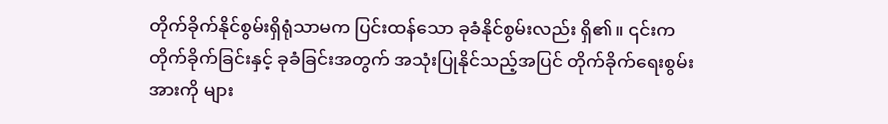တိုက်ခိုက်နိုင်စွမ်းရှိရုံသာမက ပြင်းထန်သော ခုခံနိုင်စွမ်းလည်း ရှိ၏။ ၎င်းက တိုက်ခိုက်ခြင်းနှင့် ခုခံခြင်းအတွက် အသုံးပြုနိုင်သည့်အပြင် တိုက်ခိုက်ရေးစွမ်းအားကို များ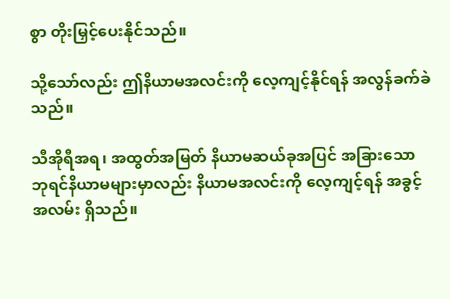စွာ တိုးမြှင့်ပေးနိုင်သည်။

သို့သော်လည်း ဤနိယာမအလင်းကို လေ့ကျင့်နိုင်ရန် အလွန်ခက်ခဲသည်။

သီအိုရီအရ၊ အထွတ်အမြတ် နိယာမဆယ်ခုအပြင် အခြားသော ဘုရင်နိယာမများမှာလည်း နိယာမအလင်းကို လေ့ကျင့်ရန် အခွင့်အလမ်း ရှိသည်။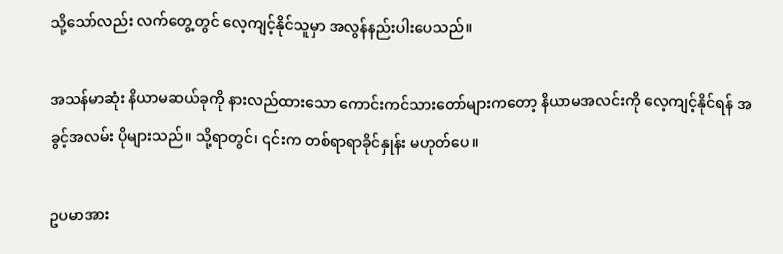သို့သော်လည်း လက်တွေ့တွင် လေ့ကျင့်နိုင်သူမှာ အလွန်နည်းပါးပေသည်။

အသန်မာဆုံး နိယာမဆယ်ခုကို နားလည်ထားသော ကောင်းကင်သားတော်များကတော့ နိယာမအလင်းကို လေ့ကျင့်နိုင်ရန် အခွင့်အလမ်း ပိုများသည်။ သို့ရာတွင်၊ ၎င်းက တစ်ရာရာခိုင်နှုန်း မဟုတ်ပေ။

ဥပမာအား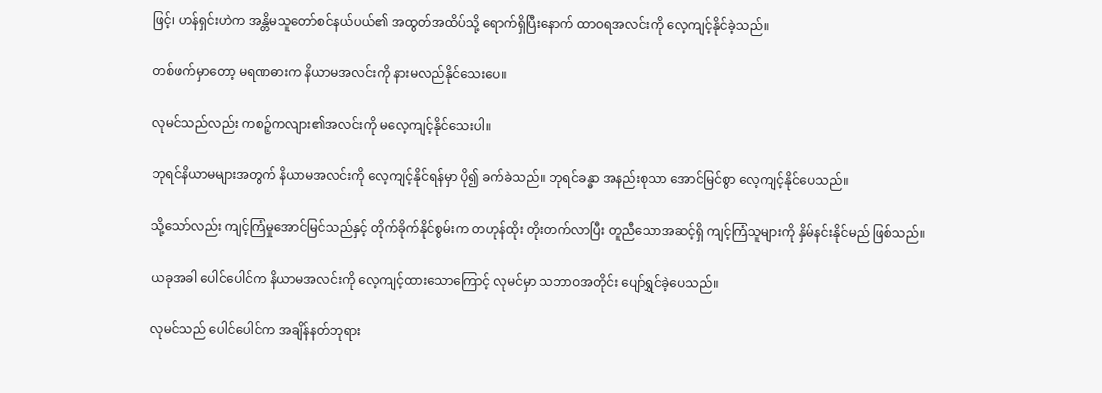ဖြင့်၊ ဟန်ရှင်းဟဲက အန္တိမသူတော်စင်နယ်ပယ်၏ အထွတ်အထိပ်သို့ ရောက်ရှိပြီးနောက် ထာဝရအလင်းကို လေ့ကျင့်နိုင်ခဲ့သည်။

တစ်ဖက်မှာတော့ မရဏဓားက နိယာမအလင်းကို နားမလည်နိုင်သေးပေ။

လုမင်သည်လည်း ကစဉ့်ကလျား၏အလင်းကို မလေ့ကျင့်နိုင်သေးပါ။

ဘုရင်နိယာမများအတွက် နိယာမအလင်းကို လေ့ကျင့်နိုင်ရန်မှာ ပို၍ ခက်ခဲသည်။ ဘုရင်ခန္ဓာ အနည်းစုသာ အောင်မြင်စွာ လေ့ကျင့်နိုင်ပေသည်။

သို့သော်လည်း ကျင့်ကြံမှုအောင်မြင်သည်နှင့် တိုက်ခိုက်နိုင်စွမ်းက တဟုန်ထိုး တိုးတက်လာပြီး တူညီသောအဆင့်ရှိ ကျင့်ကြံသူများကို နှိမ်နင်းနိုင်မည် ဖြစ်သည်။

ယခုအခါ ပေါင်ပေါင်က နိယာမအလင်းကို လေ့ကျင့်ထားသောကြောင့် လုမင်မှာ သဘာဝအတိုင်း ပျော်ရွှင်ခဲ့ပေသည်။

လုမင်သည် ပေါင်ပေါင်က အချိန်နတ်ဘုရား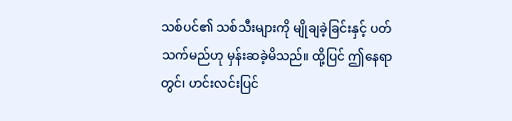သစ်ပင်၏ သစ်သီးများကို မျိုချခဲ့ခြင်းနှင့် ပတ်သက်မည်ဟု မှန်းဆခဲ့မိသည်။ ထို့ပြင် ဤနေရာတွင်၊ ဟင်းလင်းပြင်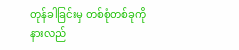တုန်ခါခြင်းမှ တစ်စုံတစ်ခုကို နားလည်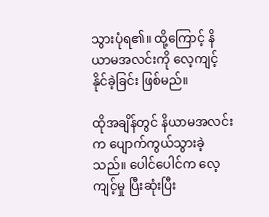သွားပုံရ၏။ ထို့ကြောင့် နိယာမအလင်းကို လေ့ကျင့်နိုင်ခဲ့ခြင်း ဖြစ်မည်။

ထိုအချိန်တွင် နိယာမအလင်းက ပျောက်ကွယ်သွားခဲ့သည်။ ပေါင်ပေါင်က လေ့ကျင့်မှု ပြီးဆုံးပြီး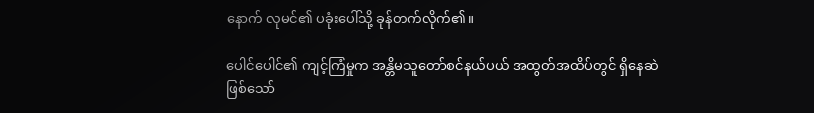နောက် လုမင်၏ ပခုံးပေါ်သို့ ခုန်တက်လိုက်၏။

ပေါင်ပေါင်၏ ကျင့်ကြံမှုက အန္တိမသူတော်စင်နယ်ပယ် အထွတ်အထိပ်တွင် ရှိနေဆဲဖြစ်သော်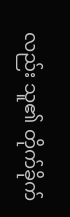လည်း သူ၏ တိုက်ခိုက်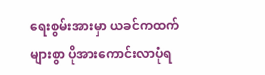ရေးစွမ်းအားမှာ ယခင်ကထက် များစွာ ပိုအားကောင်းလာပုံရ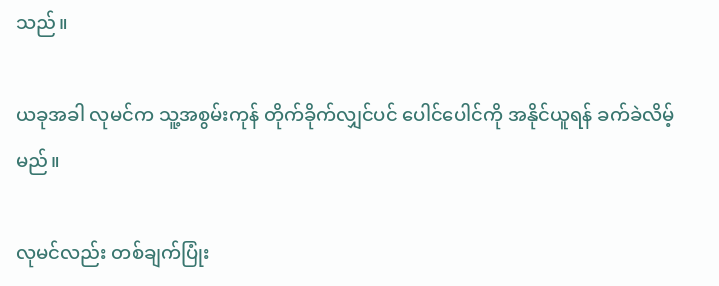သည်။

ယခုအခါ လုမင်က သူ့အစွမ်းကုန် တိုက်ခိုက်လျှင်ပင် ပေါင်ပေါင်ကို အနိုင်ယူရန် ခက်ခဲလိမ့်မည်။

လုမင်လည်း တစ်ချက်ပြုံး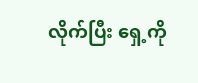လိုက်ပြီး ရှေ့ကို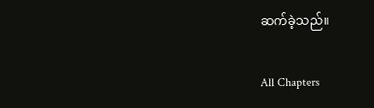ဆက်ခဲ့သည်။

All Chapters